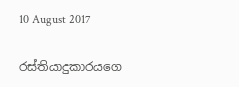10 August 2017

රස්තියාදුකාරයගෙ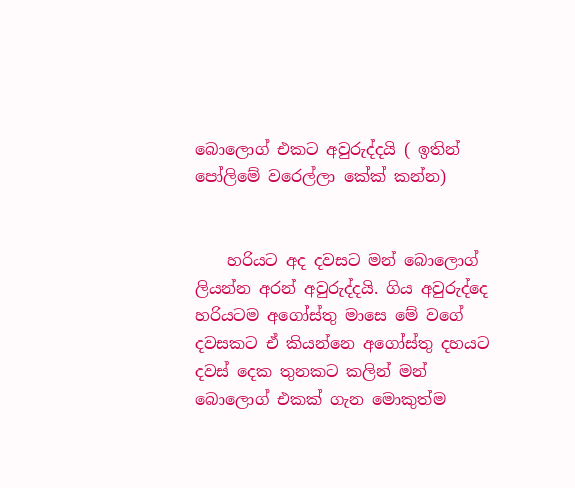බොලොග් එකට අවුරුද්දයි ( ඉතින් පෝලිමේ වරෙල්ලා කේක් කන්න)


    හරියට අද දවසට මන් බොලොග් ලියන්න අරන් අවුරුද්දයි. ගිය අවුරුද්දෙ හරියටම අගෝස්තු මාසෙ මේ වගේ දවසකට ඒ කියන්නෙ අගෝස්තු දහයට දවස් දෙක තුනකට කලින් මන් බොලොග් එකක් ගැන මොකුත්ම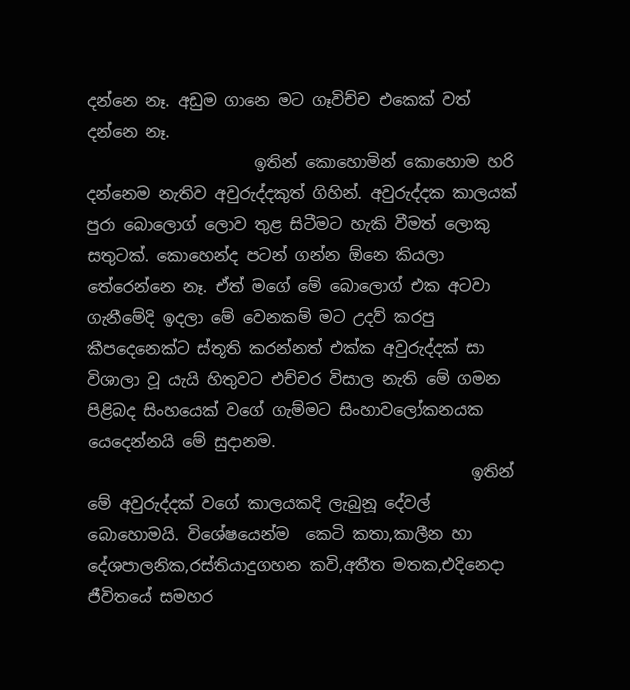දන්නෙ නෑ. අඩුම ගානෙ මට ගෑවිච්ච එකෙක් වත් දන්නෙ නෑ.
                     ඉතින් කොහොමින් කොහොම හරි දන්නෙම නැතිව අවුරුද්දකුත් ගිහින්. අවුරුද්දක කාලයක් පුරා බොලොග් ලොව තුළ සිටීමට හැකි වීමත් ලොකු සතුටක්. කොහෙන්ද පටන් ගන්න ඕනෙ කියලා තේරෙන්නෙ නෑ. ඒත් මගේ මේ බොලොග් එක අටවා ගැනීමේදි ඉදලා මේ වෙනකම් මට උදව් කරපු කීපදෙනෙක්ට ස්තූති කරන්නත් එක්ක අවුරුද්දක් සා විශාලා වූ යැයි හිතුවට එච්චර විසාල නැති මේ ගමන පිළිබද සිංහයෙක් වගේ ගැම්මට සිංහාවලෝකනයක යෙදෙන්නයි මේ සුදානම.
                                                ඉතින් මේ අවුරුද්දක් වගේ කාලයකදි ලැබුනූ දේවල් බොහොමයි. විශේෂයෙන්ම  කෙටි කතා,කාලීන හා දේශපාලනික,රස්තියාදුගහන කවි,අතීත මතක,එදිනෙදා ජීවිතයේ සමහර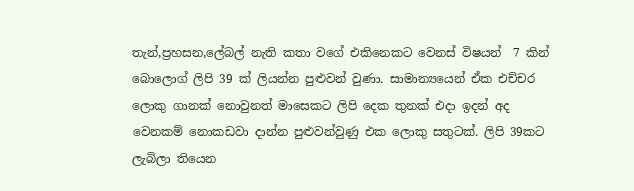තැන්,ප්‍රහසන,ලේබල් නැති කතා වගේ එකිනෙකට වෙනස් විෂයන්  7 කින් බොලොග් ලිපි 39 ක් ලියන්න පුළුවන් වුණා. සාමාන්‍යයෙන් ඒක එච්චර ලොකු ගානක් නොවුනත් මාසෙකට ලිපි දෙක තුනක් එදා ඉදන් අද වෙනකම් නොකඩවා දාන්න පුළුවන්වුණු එක ලොකු සතුටක්. ලිපි 39කට ලැබිලා තියෙන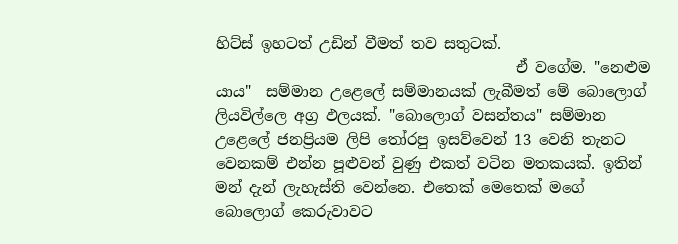හිට්ස් ඉහටත් උඩින් වීමත් තව සතුටක්.
                                        ඒ වගේම. "නෙළුම යාය"  සම්මාන උළෙලේ සම්මානයක් ලැබීමත් මේ බොලොග් ලියවිල්ලෙ අග්‍ර ඵලයක්. "බොලොග් වසන්තය" සම්මාන උළෙලේ ජනප්‍රියම ලිපි තෝරපු ඉසව්වෙන් 13 වෙනි තැනට වෙනකම් එන්න පූළුවන් වුණු එකත් වටින මතකයක්. ඉතින් මන් දැන් ලැහැස්ති වෙන්නෙ. එතෙක් මෙතෙක් මගේ බොලොග් කෙරුවාවට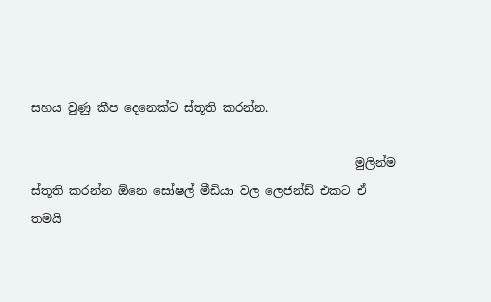සහය වුණු කීප දෙනෙක්ට ස්තූති කරන්න.

                                                      මුලින්ම ස්තූති කරන්න ඕනෙ සෝෂල් මීඩියා වල ලෙජන්ඩ් එකට ඒ තමයි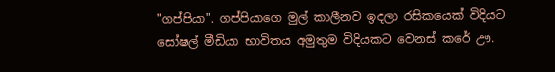"ගප්පියා". ගප්පියාගෙ මුල් කාලීනව ඉදලා රසිකයෙක් විදියට සෝෂල් මීඩියා භාවිතය අමුතුම විදියකට වෙනස් කරේ ඌ.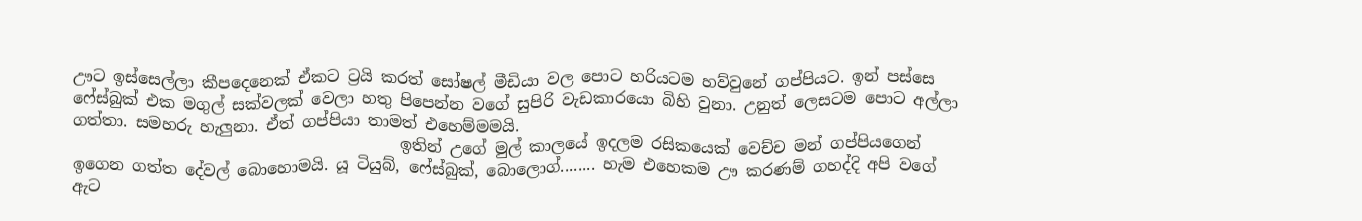ඌට ඉස්සෙල්ලා කීපදෙනෙක් ඒකට ට්‍රයි කරත් සෝෂල් මීඩියා වල පොට හරියටම හව්වුනේ ගප්පියට. ඉන් පස්සෙ ෆේස්බුක් එක මගුල් සක්වලක් වෙලා හතු පිපෙන්න වගේ සුපිරි වැඩකාරයො බිහි වුනා. උනුත් ලෙසටම පොට අල්ලා ගත්තා. සමහරු හැලුනා. ඒත් ගප්පියා තාමත් එහෙම්මමයි.
                                         ඉතින් උගේ මුල් කාලයේ ඉදලම රසිකයෙක් වෙච්ච මන් ගප්පියගෙන් ඉගෙන ගත්ත දේවල් බොහොමයි. යූ ටියුබ්, ෆේස්බුක්, බොලොග්........ හැම එහෙකම ඌ කරණම් ගහද්දි අපි වගේ ඇට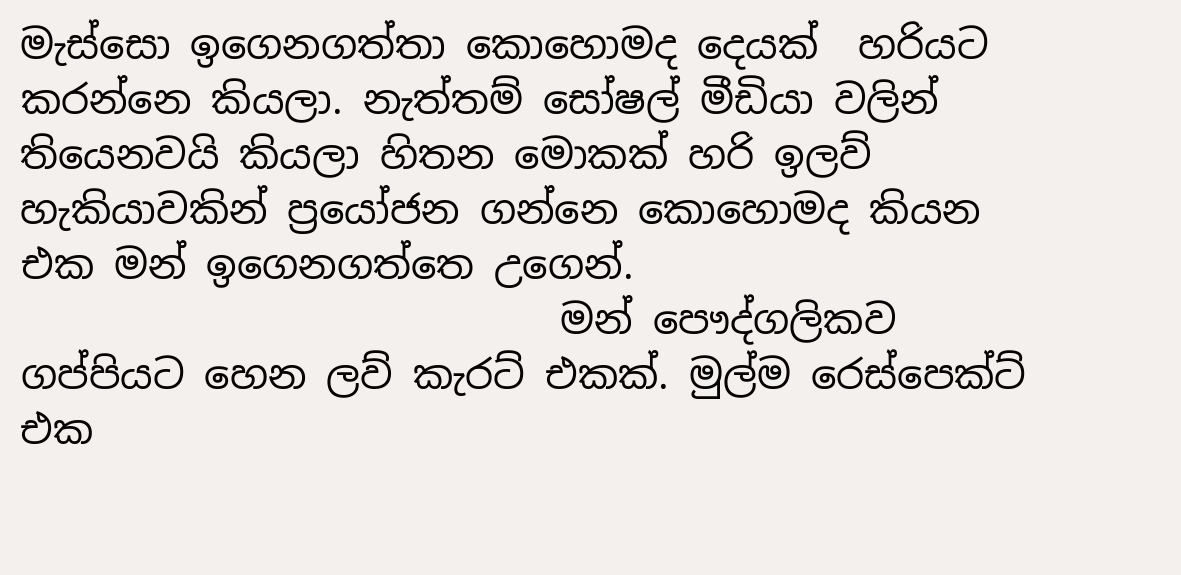මැස්සො ඉගෙනගත්තා කොහොමද දෙයක්  හරියට කරන්නෙ කියලා. නැත්තම් සෝෂල් මීඩියා වලින් තියෙනවයි කියලා හිතන මොකක් හරි ඉලව් හැකියාවකින් ප්‍රයෝජන ගන්නෙ කොහොමද කියන එක මන් ඉගෙනගත්තෙ උගෙන්.
                           මන් පෞද්ගලිකව ගප්පියට හෙන ලව් කැරට් එකක්. මුල්ම රෙස්පෙක්ට් එක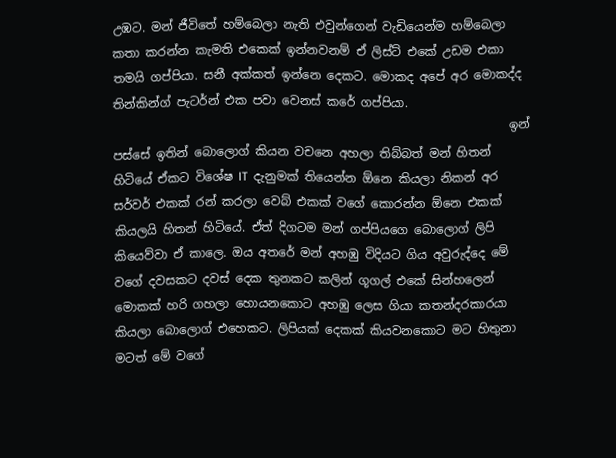උඹට. මන් ජීවිතේ හම්බෙලා නැති එවුන්ගෙන් වැඩියෙන්ම හම්බෙලා කතා කරන්න කැමති එකෙක් ඉන්නවනම් ඒ ලිස්ට් එකේ උඩම එකා තමයි ගප්පියා. සනී අක්කත් ඉන්නෙ දෙකට. මොකද අපේ අර මොකද්ද තින්කින්ග් පැටර්න් එක පවා වෙනස් කරේ ගප්පියා.
                                                                  ඉන් පස්සේ ඉතින් බොලොග් කියන වචනෙ අහලා තිබ්බත් මන් හිතන් හිටියේ ඒකට විශේෂ IT  දැනුමක් තියෙන්න ඕනෙ කියලා නිකන් අර සර්වර් එකක් රන් කරලා වෙබ් එකක් වගේ කොරන්න ඕනෙ එකක් කියලයි හිතන් හිටියේ. ඒත් දිගටම මන් ගප්පියගෙ බොලොග් ලිපි කියෙව්වා ඒ කාලෙ. ඔය අතරේ මන් අහඹු විදියට ගිය අවුරුද්දෙ මේ වගේ දවසකට දවස් දෙක තුනකට කලින් ගූගල් එකේ සින්හලෙන් මොකක් හරි ගහලා හොයනකොට අහඹු ලෙස ගියා කතන්දරකාරයා කියලා බොලොග් එහෙකට. ලිපියක් දෙකක් කියවනකොට මට හිතුනා මටත් මේ වගේ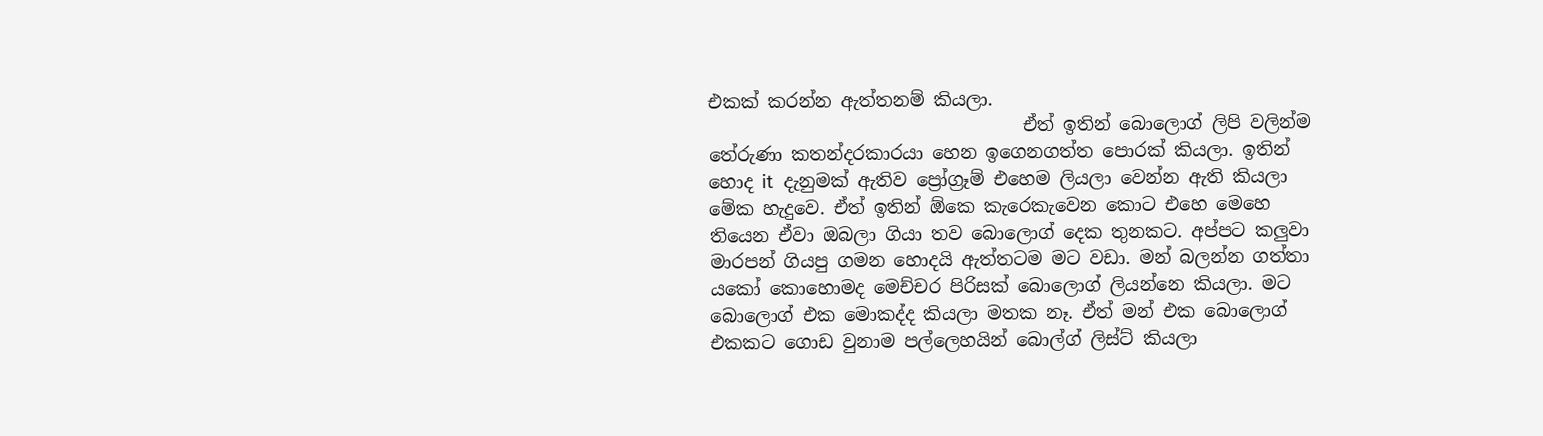එකක් කරන්න ඇත්තනම් කියලා.
                                   ඒත් ඉතින් බොලොග් ලිපි වලින්ම තේරුණා කතන්දරකාරයා හෙන ඉගෙනගත්ත පොරක් කියලා. ඉතින් හොද it  දැනුමක් ඇතිව ප්‍රෝග්‍රෑම් එහෙම ලියලා වෙන්න ඇති කියලා මේක හැදුවෙ. ඒත් ඉතින් ඕකෙ කැරෙකැවෙන කොට එහෙ මෙහෙ තියෙන ඒවා ඔබලා ගියා තව බොලොග් දෙක තුනකට. අප්පට කලුවා මාරපන් ගියපු ගමන හොදයි ඇත්තටම මට වඩා. මන් බලන්න ගත්තා යකෝ කොහොමද මෙච්චර පිරිසක් බොලොග් ලියන්නෙ කියලා. මට බොලොග් එක මොකද්ද කියලා මතක නෑ. ඒත් මන් එක බොලොග් එකකට ගොඩ වුනාම පල්ලෙහයින් බොල්ග් ලිස්ට් කියලා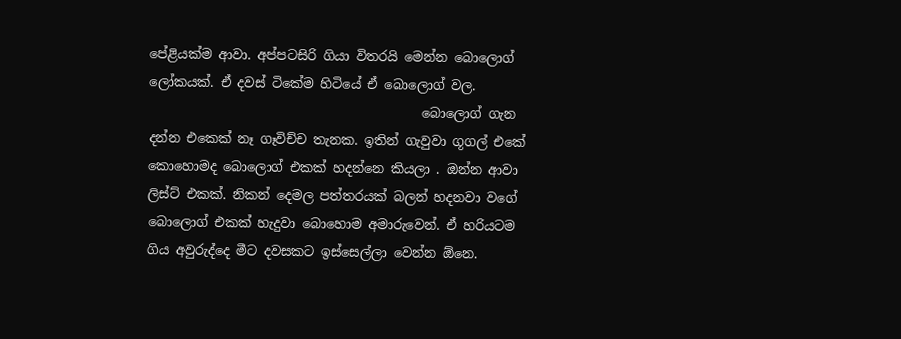පේළියක්ම ආවා. අප්පටසිරි ගියා විතරයි මෙන්න බොලොග් ලෝකයක්. ඒ දවස් ටිකේම හිටියේ ඒ බොලොග් වල.
                                          බොලොග් ගැන දන්න එකෙක් නෑ ගෑවිච්ච තැනක. ඉතින් ගැවුවා ගූගල් එකේ කොහොමද බොලොග් එකක් හදන්නෙ කියලා . ඔන්න ආවා ලිස්ට් එකක්. නිකන් දෙමල පත්තරයක් බලන් හදනවා වගේ බොලොග් එකක් හැදුවා බොහොම අමාරුවෙන්. ඒ හරියටම ගිය අවුරුද්දෙ මීට දවසකට ඉස්සෙල්ලා වෙන්න ඕනෙ.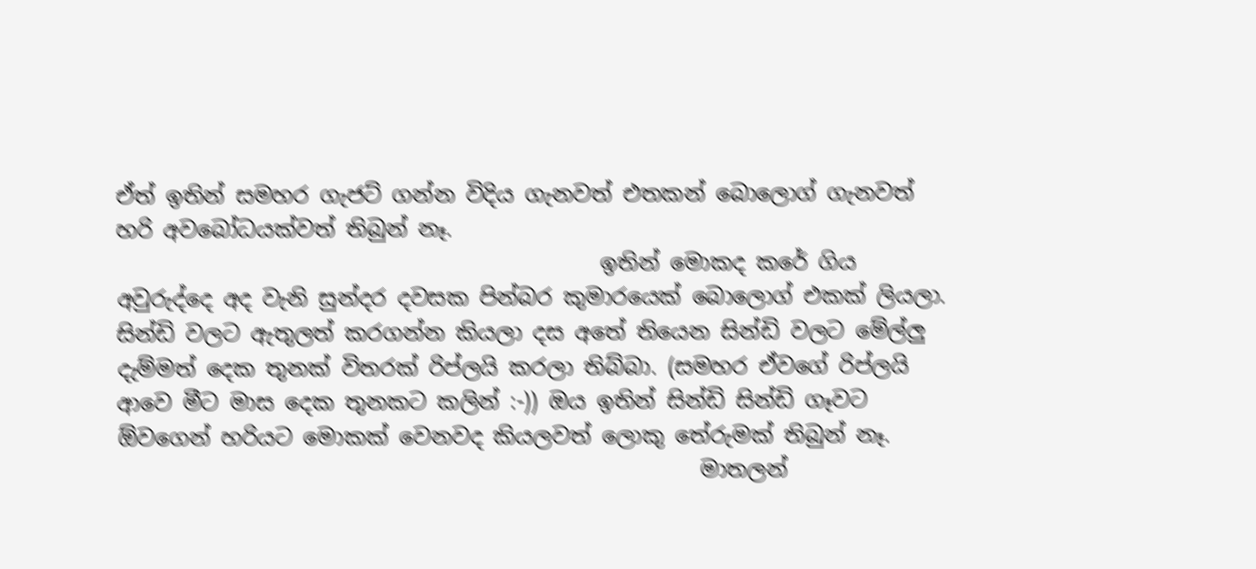ඒත් ඉතින් සමහර ගැජට් ගන්න විදිය ගැනවත් එතකන් බොලොග් ගැනවත් හරි අවබෝධයක්වත් තිබුන් නෑ.
                                            ඉතින් මොකද කරේ ගිය අවුරුද්දෙ අද වැනි සුන්දර දවසක පින්බර කුමාරයෙක් බොලොග් එකක් ලියලා. සින්ඩි වලට ඇතුලත් කරගන්න කියලා දස අතේ තියෙන සින්ඩි වලට මේල්ලු දැම්මත් දෙක තුනක් විතරක් රිප්ලයි කරලා තිබ්බා. (සමහර ඒවගේ රිප්ලයි ආවෙ මීට මාස දෙක තුනකට කලින් :-)) ඔය ඉතින් සින්ඩි සින්ඩි ගෑවට ඕවගෙන් හරියට මොකක් වෙනවද කියලවත් ලොකු තේරුමක් තිබුන් නෑ.
                                                     මාතලන්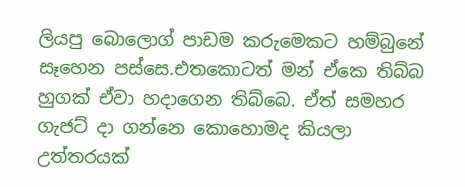ලියපු බොලොග් පාඩම කරුමෙකට හම්බුනේ සෑහෙන පස්සෙ.එතකොටත් මන් ඒකෙ තිබ්බ හුගක් ඒවා හදාගෙන තිබ්බෙ. ඒත් සමහර ගැජට් දා ගන්නෙ කොහොමද කියලා උත්තරයක්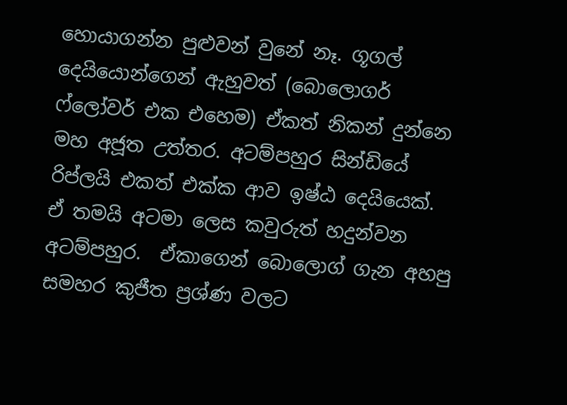හොයාගන්න පුළුවන් වුනේ නෑ. ගූගල් දෙයියොන්ගෙන් ඇහුවත් (බොලොගර් ෆ්ලෝවර් එක එහෙම) ඒකත් නිකන් දුන්නෙ මහ අජූත උත්තර. අටම්පහුර සින්ඩියේ රිප්ලයි එකත් එක්ක ආව ඉෂ්ඨ දෙයියෙක්. ඒ තමයි අටමා ලෙස කවුරුත් හදුන්වන අටම්පහුර.  ඒකාගෙන් බොලොග් ගැන අහපු සමහර කුජීත ප්‍රශ්ණ වලට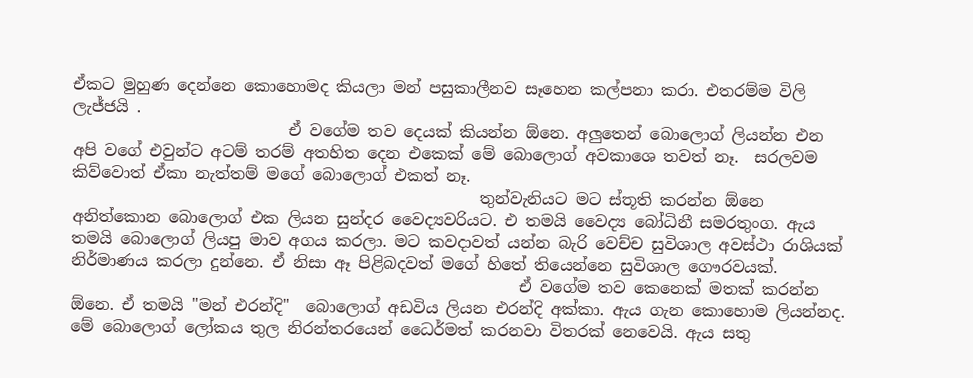ඒකට මුහුණ දෙන්නෙ කොහොමද කියලා මන් පසුකාලීනව සෑහෙන කල්පනා කරා. එතරම්ම විලි ලැජ්ජයි .
                           ඒ වගේම තව දෙයක් කියන්න ඕනෙ. අලුතෙන් බොලොග් ලියන්න එන අපි වගේ එවුන්ට අටම් තරම් අතහිත දෙන එකෙක් මේ බොලොග් අවකාශෙ තවත් නෑ.  සරලවම කිව්වොත් ඒකා නැත්තම් මගේ බොලොග් එකත් නෑ.
                                                   තුන්වැනියට මට ස්තූති කරන්න ඕනෙ අනිත්කොන බොලොග් එක ලියන සුන්දර වෛද්‍යවරියට. එ තමයි වෛද්‍ය බෝධිනී සමරතුංග. ඇය තමයි බොලොග් ලියපු මාව අගය කරලා. මට කවදාවත් යන්න බැරි වෙච්ච සුවිශාල අවස්ථා රාශියක් නිර්මාණය කරලා දුන්නෙ. ඒ නිසා ඈ පිළිබදවත් මගේ හිතේ තියෙන්නෙ සුවිශාල ගෞරවයක්.
                                                        ඒ වගේම තව කෙනෙක් මතක් කරන්න ඕනෙ. ඒ තමයි "මන් එරන්දි"  බොලොග් අඩවිය ලියන එරන්දි අක්කා. ඇය ගැන කොහොම ලියන්නද. මේ බොලොග් ලෝකය තුල නිරන්තරයෙන් ධෛර්මත් කරනවා විතරක් නෙවෙයි. ඇය සතු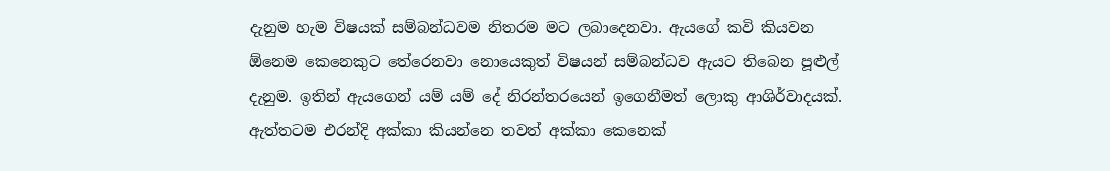දැනුම හැම විෂයක් සම්බන්ධවම නිතරම මට ලබාදෙනවා. ඇයගේ කවි කියවන ඕනෙම කෙනෙකුට තේරෙනවා නොයෙකුත් විෂයන් සම්බන්ධව ඇයට තිබෙන පූළුල් දැනුම. ඉතින් ඇයගෙන් යම් යම් දේ නිරන්තරයෙන් ඉගෙනීමත් ලොකු ආශිර්වාදයක්. ඇත්තටම එරන්දි අක්කා කියන්නෙ තවත් අක්කා කෙනෙක්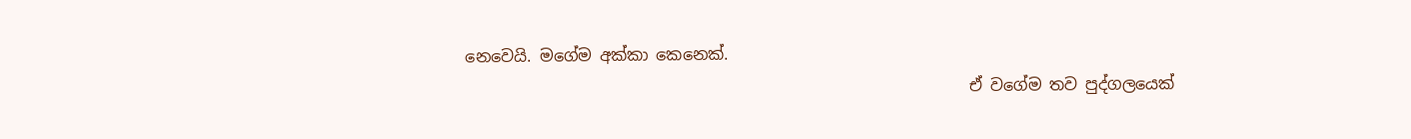නෙවෙයි. මගේම අක්කා කෙනෙක්.
                                                               ඒ වගේම තව පුද්ගලයෙක්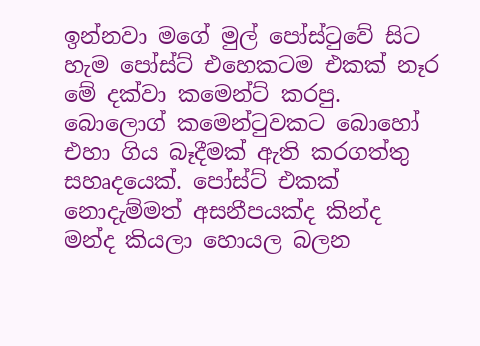ඉන්නවා මගේ මුල් පෝස්ටුවේ සිට හැම පෝස්ට් එහෙකටම එකක් නෑර මේ දක්වා කමෙන්ට් කරපු.  බොලොග් කමෙන්ටුවකට බොහෝ එහා ගිය බෑදීමක් ඇති කරගත්තු සහෘදයෙක්. පෝස්ට් එකක් නොදැම්මත් අසනීපයක්ද කින්ද මන්ද කියලා හොයල බලන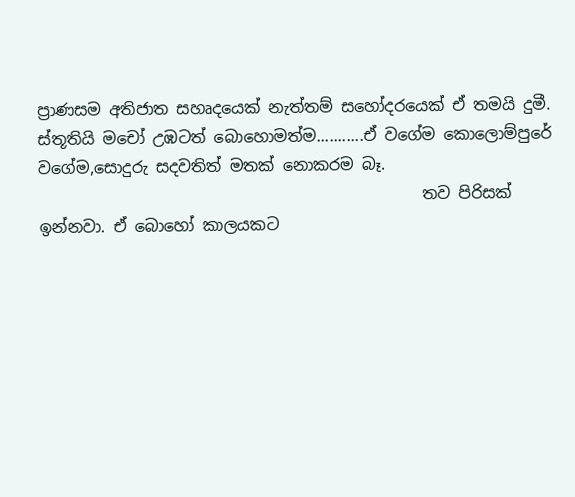ප්‍රාණසම අතිජාත සහෘදයෙක් නැත්තම් සහෝදරයෙක් ඒ තමයි දුමී. ස්තූතියි මචෝ උඹටත් බොහොමත්ම...........ඒ වගේම කොලොම්පුරේ වගේම,සොදුරු සදවතිත් මතක් නොකරම බෑ.
                                                තව පිරිසක් ඉන්නවා. ඒ බොහෝ කාලයකට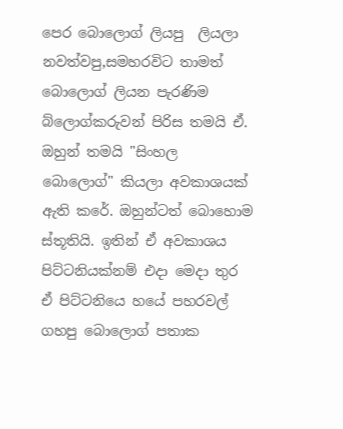පෙර බොලොග් ලියපු  ලියලා නවත්වපු,සමහරවිට තාමත් බොලොග් ලියන පැරණිම බ්ලොග්කරුවන් පිරිස තමයි ඒ. ඔහුන් තමයි "සිංහල බොලොග්" කියලා අවකාශයක් ඇති කරේ. ඔහුන්ටත් බොහොම ස්තූතියි. ඉතින් ඒ අවකාශය පිට්ටනියක්නම් එදා මෙදා තුර ඒ පිට්ටනියෙ හයේ පහරවල් ගහපු බොලොග් පතාක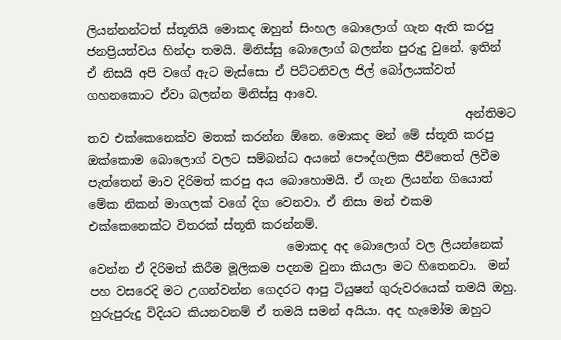ලියන්නන්ටත් ස්තූතියි මොකද ඔහුන් සිංහල බොලොග් ගැන ඇති කරපු ජනප්‍රියත්වය හින්දා තමයි. මිනිස්සු බොලොග් බලන්න පුරුදු වුනේ. ඉතින් ඒ නිසයි අපි වගේ ඇට මැස්සො ඒ පිට්ටනිවල ජිල් බෝලයක්වත් ගහනකොට ඒවා බලන්න මිනිස්සු ආවෙ.
                                                               අන්තිමට තව එක්කෙනෙක්ව මතක් කරන්න ඕනෙ. මොකද මන් මේ ස්තූති කරපු ඔක්කොම බොලොග් වලට සම්බන්ධ අයනේ පෞද්ගලික ජීවිතෙත් ලිවීම පැත්තෙන් මාව දිරිමත් කරපු අය බොහොමයි. ඒ ගැන ලියන්න ගියොත් මේක නිකන් මාගලක් වගේ දිග වෙනවා. ඒ නිසා මන් එකම එක්කෙනෙක්ට විතරක් ස්තූති කරන්නම්.
                                 මොකද අද බොලොග් වල ලියන්නෙක් වෙන්න ඒ දිරිමත් කිරීම මූලිකම පදනම වුනා කියලා මට හිතෙනවා.  මන් පහ වසරෙදි මට උගන්වන්න ගෙදරට ආපු ටියුෂන් ගුරුවරයෙක් තමයි ඔහු. හුරුපුරුදු විදියට කියනවනම් ඒ තමයි සමන් අයියා. අද හැමෝම ඔහුට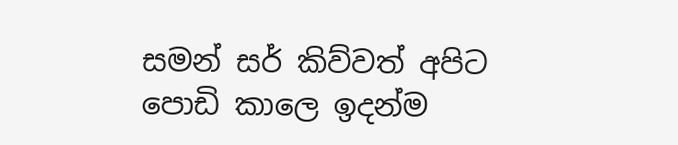සමන් සර් කිව්වත් අපිට පොඩි කාලෙ ඉදන්ම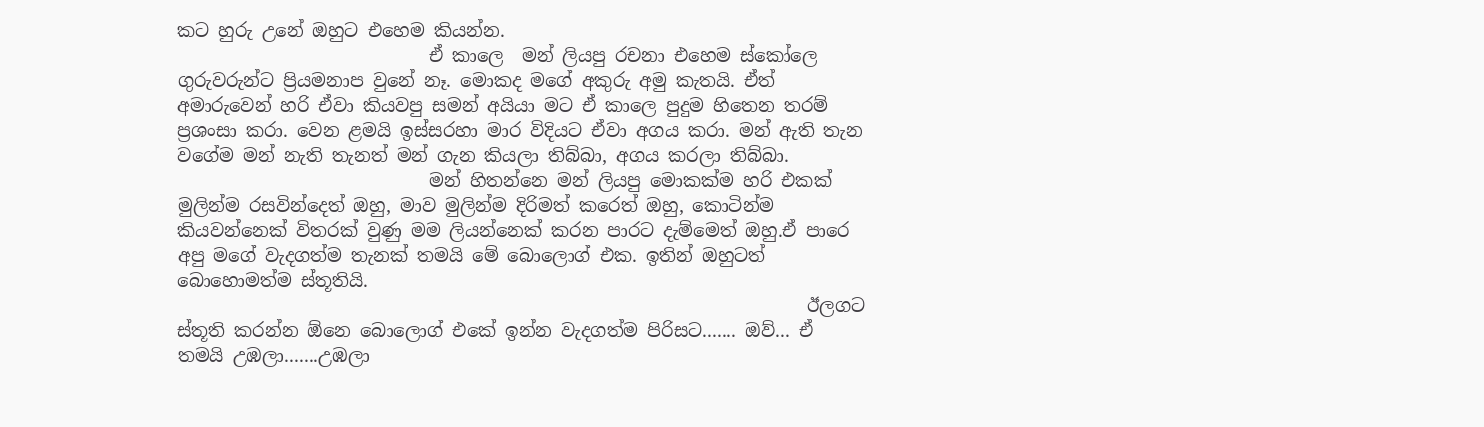කට හුරු උනේ ඔහුට එහෙම කියන්න.
                            ඒ කාලෙ  මන් ලියපු රචනා එහෙම ස්කෝලෙ ගුරුවරුන්ට ප්‍රියමනාප වුනේ නෑ. මොකද මගේ අකුරු අමු කැතයි. ඒත් අමාරුවෙන් හරි ඒවා කියවපු සමන් අයියා මට ඒ කාලෙ පුදුම හිතෙන තරම් ප්‍රශංසා කරා. වෙන ළමයි ඉස්සරහා මාර විදියට ඒවා අගය කරා. මන් ඇති තැන වගේම මන් නැති තැනත් මන් ගැන කියලා තිබ්බා, අගය කරලා තිබ්බා.
                            මන් හිතන්නෙ මන් ලියපු මොකක්ම හරි එකක් මුලින්ම රසවින්දෙත් ඔහු, මාව මුලින්ම දිරිමත් කරෙත් ඔහු, කොටින්ම කියවන්නෙක් විතරක් වුණු මම ලියන්නෙක් කරන පාරට දැම්මෙත් ඔහු.ඒ පාරෙ අපු මගේ වැදගත්ම තැනක් තමයි මේ බොලොග් එක. ඉතින් ඔහුටත් බොහොමත්ම ස්තූතියි.
                                                                      ඊලගට ස්තූති කරන්න ඕනෙ බොලොග් එකේ ඉන්න වැදගත්ම පිරිසට....... ඔව්... ඒ තමයි උඹලා.......උඹලා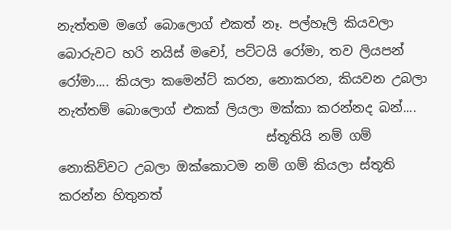නැත්තම මගේ බොලොග් එකත් නෑ. පල්හෑලි කියවලා බොරුවට හරි නයිස් මචෝ, පට්ටයි රෝමා, තව ලියපන් රෝමා.... කියලා කමෙන්ට් කරන, නොකරන, කියවන උබලා නැත්තම් බොලොග් එකක් ලියලා මක්කා කරන්නද බන්....
                                ස්තූතියි නම් ගම් නොකිව්වට උබලා ඔක්කොටම නම් ගම් කියලා ස්තූති කරන්න හිතුනත්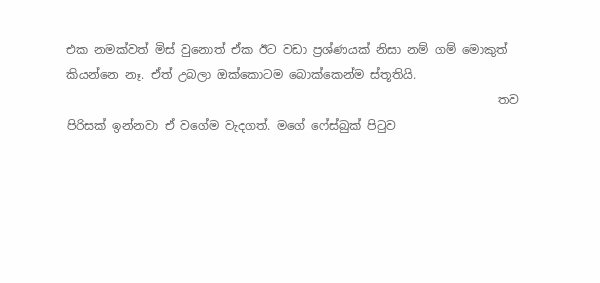එක නමක්වත් මිස් වුනොත් ඒක ඊට වඩා ප්‍රශ්ණයක් නිසා නම් ගම් මොකුත් කියන්නෙ නෑ. ඒත් උබලා ඔක්කොටම බොක්කෙන්ම ස්තූතියි.
                                                                        තව පිරිසක් ඉන්නවා ඒ වගේම වැදගත්. මගේ ෆේස්බුක් පිටුව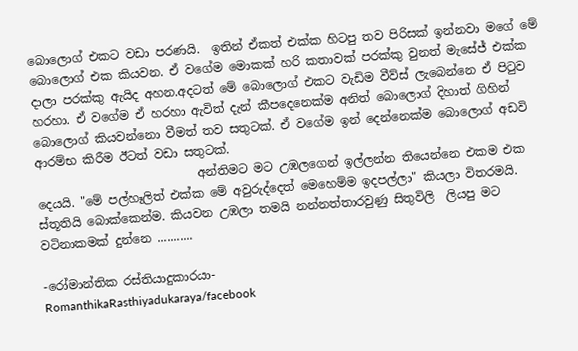බොලොග් එකට වඩා පරණයි.  ඉතින් ඒකත් එක්ක හිටපු තව පිරිසක් ඉන්නවා මගේ මේ බොලොග් එක කියවන. ඒ වගේම මොකක් හරි කතාවක් පරක්කු වුනත් මැසේජ් එක්ක දාලා පරක්කු ඇයිද අහන.අදටත් මේ බොලොග් එකට වැඩිම වීව්ස් ලැබෙන්නෙ ඒ පිටුව හරහා. ඒ වගේම ඒ හරහා ඇවිත් දැන් කීපදෙනෙක්ම අනිත් බොලොග් දිහාත් ගිහින් බොලොග් කියවන්නො වීමත් තව සතුටක්. ඒ වගේම ඉන් දෙන්නෙක්ම බොලොග් අඩවි ආරම්භ කිරීම ඊටත් වඩා සතුටක්.
                           අන්තිමට මට උඹලගෙන් ඉල්ලන්න තියෙන්නෙ එකම එක දෙයයි. "මේ පල්හෑලිත් එක්ක මේ අවුරුද්දෙත් මෙහෙම්ම ඉදපල්ලා" කියලා විතරමයි. ස්තූතියි බොක්කෙන්ම. කියවන උඹලා තමයි නන්නත්තාරවුණු සිතුවිලි  ලියපු මට වටිනාකමක් දුන්නෙ ...........

-රෝමාන්තික රස්තියාදුකාරයා-
RomanthikaRasthiyadukaraya/facebook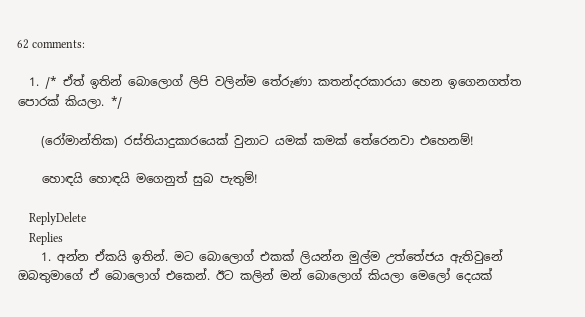62 comments:

  1. /* ඒත් ඉතින් බොලොග් ලිපි වලින්ම තේරුණා කතන්දරකාරයා හෙන ඉගෙනගත්ත පොරක් කියලා. */

    (රෝමාන්තික) රස්තියාදුකාරයෙක් වුනාට යමක් කමක් තේරෙනවා එහෙනම්!

    හොඳයි හොඳයි මගෙනුත් සුබ පැතුම්!

    ReplyDelete
    Replies
    1. අන්න ඒකයි ඉතින්. මට බොලොග් එකක් ලියන්න මුල්ම උත්තේජය ඇතිවුනේ ඔබතුමාගේ ඒ බොලොග් එකෙන්. ඊට කලින් මන් බොලොග් කියලා මෙලෝ දෙයක්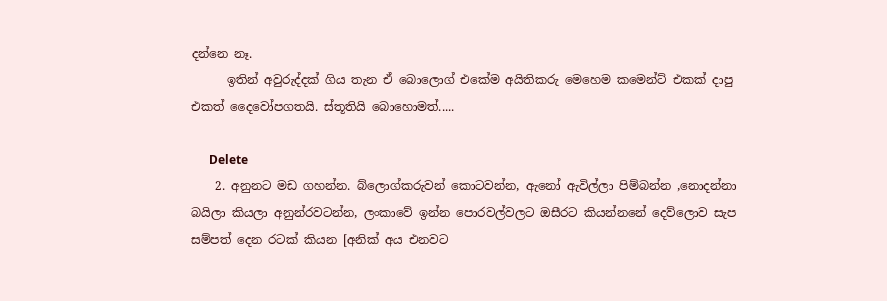දන්නෙ නෑ.
      ඉතින් අවුරුද්දක් ගිය තැන ඒ බොලොග් එකේම අයිතිකරු මෙහෙම කමෙන්ට් එකක් දාපු එකත් දෛවෝපගතයි. ස්තූතියි බොහොමත්.....

      Delete
    2. අනුනට මඩ ගහන්න. බ්ලොග්කරුවන් කොටවන්න, ඇනෝ ඇවිල්ලා පිම්බන්න ,නොදන්නා බයිලා කියලා අනුන්රවටන්න, ලංකාවේ ඉන්න පොරවල්වලට ඔසීරට කියන්නනේ දෙව්ලොව සැප සම්පත් දෙන රටක් කියන [අනික් අය එනවට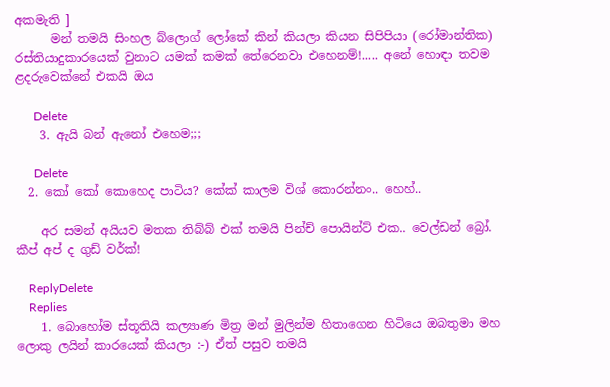අකමැති ]
      මන් තමයි සිංහල බ්ලොග් ලෝකේ කින් කියලා කියන සිපිපියා (රෝමාන්තික) රස්තියාදුකාරයෙක් වුනාට යමක් කමක් තේරෙනවා එහෙනම්!..... අනේ හොඳා තවම ළදරුවෙක්නේ එකයි ඔය

      Delete
    3. ඇයි බන් ඇනෝ එහෙම;;;

      Delete
  2. කෝ කෝ කොහෙද පාටිය? කේක් කාලම විශ් කොරන්නං.. හෙහ්..

    අර සමන් අයියව මතක තිබ්බ් එක් තමයි පින්ච් පොයින්ට් එක.. වෙල්ඩන් බ්‍රෝ. කීප් අප් ද ගුඩ් වර්ක්!

    ReplyDelete
    Replies
    1. බොහෝම ස්තූතියි කල්‍යාණ මිත්‍ර මන් මුලින්ම හිතාගෙන හිටියෙ ඔබතුමා මහ ලොකු ලයින් කාරයෙක් කියලා :-) ඒත් පසුව තමයි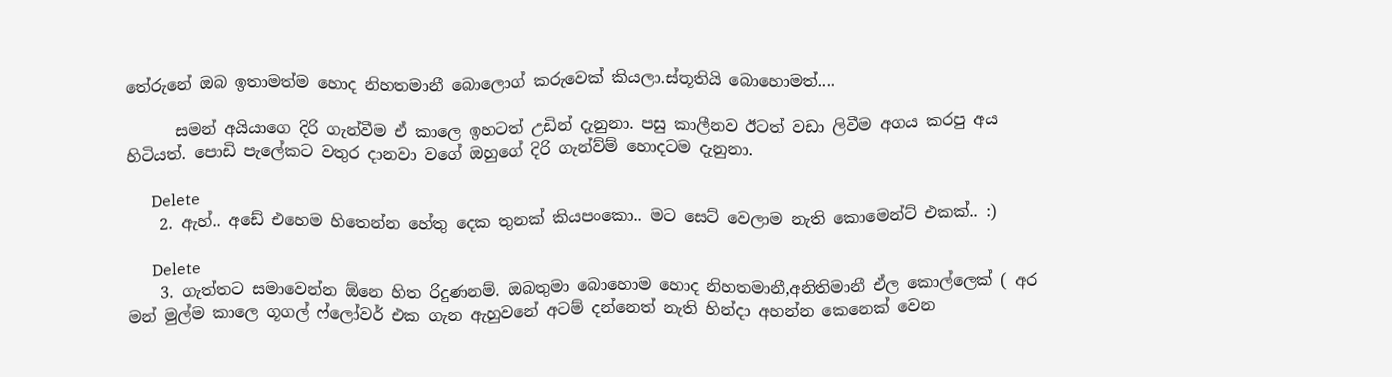තේරුනේ ඔබ ඉතාමත්ම හොද නිහතමානී බොලොග් කරුවෙක් කියලා.ස්තූතියි බොහොමත්....

      සමන් අයියාගෙ දිරි ගැන්වීම ඒ කාලෙ ඉහටත් උඩින් දැනුනා. පසු කාලීනව ඊටත් වඩා ලිවීම අගය කරපු අය හිටියත්. පොඩි පැලේකට වතුර දානවා වගේ ඔහුගේ දිරි ගැන්ව්ම් හොදටම දැනුනා.

      Delete
    2. ඇහ්.. අඩේ එහෙම හිතෙන්න හේතු දෙක තුනක් කියපංකො.. මට සෙට් වෙලාම නැති කොමෙන්ට් එකක්.. :)

      Delete
    3. ගැත්තට සමාවෙන්න ඕනෙ හිත රිදුණනම්. ඔබතුමා බොහොම හොද නිහතමානී,අනිතිමානී ඒල කොල්ලෙක් ( අර මන් මුල්ම කාලෙ ගූගල් ෆ්ලෝවර් එක ගැන ඇහුවනේ අටම් දන්නෙත් නැති හින්දා අහන්න කෙනෙක් වෙන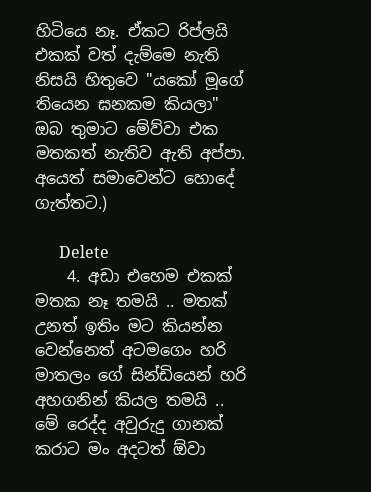හිටියෙ නෑ. ඒකට රිප්ලයි එකක් වත් දැම්මෙ නැති නිසයි හිතුවෙ "යකෝ මූගේ තියෙන ඝනකම කියලා" ඔබ තුමාට මේව්වා එක මතකත් නැතිව ඇති අප්පා. අයෙත් සමාවෙන්ට හොදේ ගැත්තට.)

      Delete
    4. අඩා එහෙම එකක් මතක නෑ තමයි .. මතක් උනත් ඉතිං මට කියන්න වෙන්නෙත් අටමගෙං හරි මාතලං ගේ සින්ඩියෙන් හරි අහගනින් කියල තමයි .. මේ රෙද්ද අවුරුදු ගානක් කරාට මං අදටත් ඕවා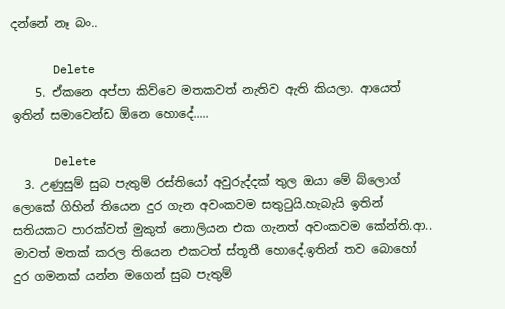දන්නේ නෑ බං..

      Delete
    5. ඒකනෙ අප්පා කිව්වෙ මතකවත් නැතිව ඇති කියලා. ආයෙත් ඉතින් සමාවෙන්ඩ ඕනෙ හොදේ.....

      Delete
  3. උණුසුම් සුබ පැතුම් රස්තියෝ අවුරුද්දක් තුල ඔයා මේ බ්ලොග් ලොකේ ගිහින් තියෙන දුර ගැන අවංකවම සතුටුයි.හැබැයි ඉතින් සතියකට පාරක්වත් මුකුත් නොලියන එක ගැනත් අවංකවම කේන්ති.ආ.. මාවත් මතක් කරල තියෙන එකටත් ස්තූතී හොදේ.ඉතින් තව බොහෝ දුර ගමනක් යන්න මගෙන් සුබ පැතුම්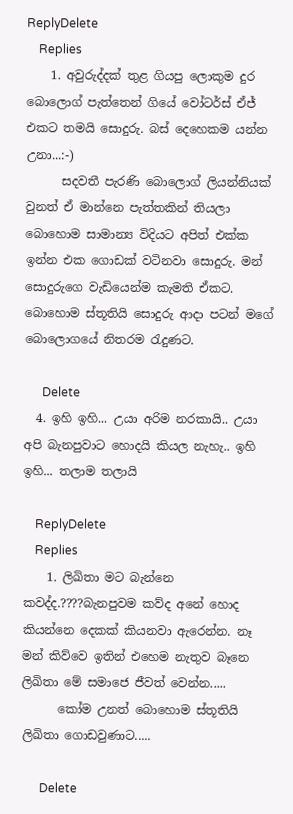ReplyDelete
    Replies
    1. අවුරුද්දක් තුළ ගියපු ලොකුම දුර බොලොග් පැත්තෙන් ගියේ වෝටර්ස් ඒජ් එකට තමයි සොදුරු. බස් දෙහෙකම යන්න උනා...:-)
      සදවතී පැරණි බොලොග් ලියන්නියක් වුනත් ඒ මාන්නෙ පැත්තකින් තියලා බොහොම සාමාන්‍ය විදියට අපිත් එක්ක ඉන්න එක ගොඩක් වටිනවා සොදුරු. මන් සොදුරුගෙ වැඩියෙන්ම කැමති ඒකට. බොහොම ස්තූතියි සොදුරු ආදා පටන් මගේ බොලොගයේ නිතරම රැදුණට.

      Delete
  4. ඉහි ඉහි... උයා අරිම නරකායි.. උයා අපි බැනපුවාට හොදයි කියල නැහැ.. ඉහි ඉහි... තලාම තලායි

    ReplyDelete
    Replies
    1. ලිඛිතා මට බැන්නෙ කවද්ද.????බැනපුවම කව්ද අනේ හොද කියන්නෙ දෙකක් කියනවා ඇරෙන්න. නෑ මන් කිව්වෙ ඉතින් එහෙම නැතුව බෑනෙ ලිඛිතා මේ සමාජෙ ජීවත් වෙන්න.....
      කෝම උනත් බොහොම ස්තූතියි ලිඛිතා ගොඩවුණාට.....

      Delete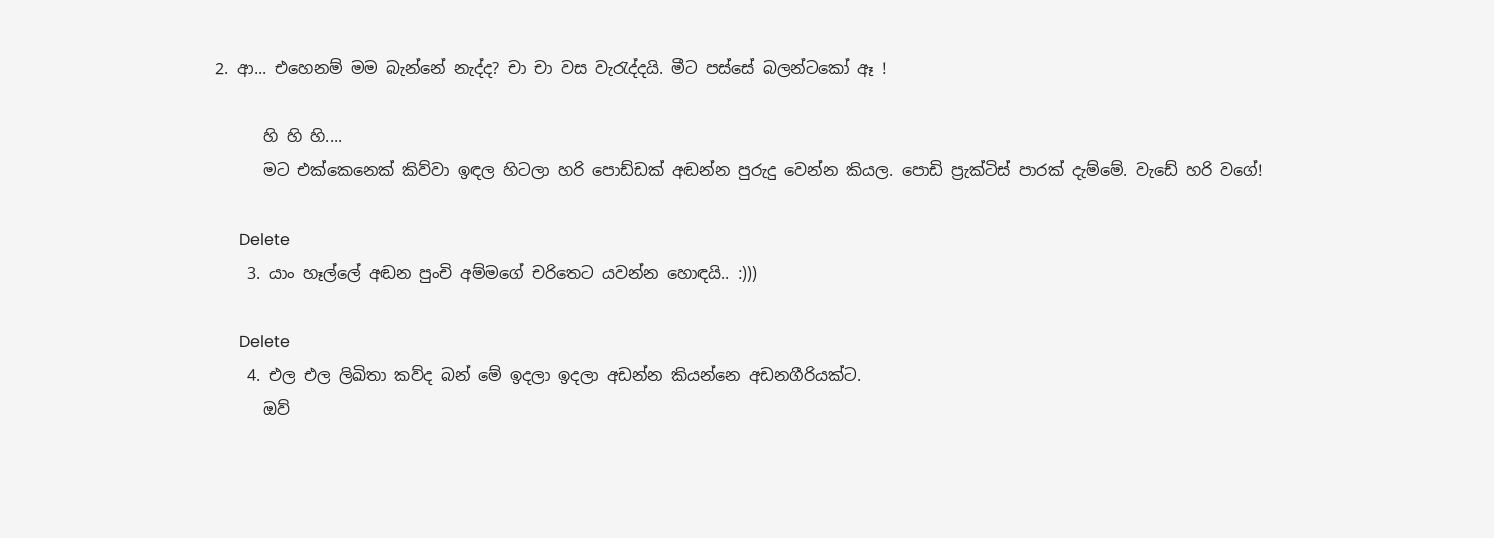2. ආ... එහෙනම් මම බැන්නේ නැද්ද? චා චා වස වැරැද්දයි. මීට පස්සේ බලන්ටකෝ ඈ !

      හි හි හි....
      මට එක්කෙනෙක් කිව්වා ඉඳල හිටලා හරි පොඩ්ඩක් අඬන්න පුරුදු වෙන්න කියල. පොඩි ප්‍රැක්ටිස් පාරක් දැම්මේ. වැඩේ හරි වගේ!

      Delete
    3. යාං හෑල්ලේ අඬන පුංචි අම්මගේ චරිතෙට යවන්න හොඳයි.. :)))

      Delete
    4. එල එල ලිඛිතා කව්ද බන් මේ ඉදලා ඉදලා අඩන්න කියන්නෙ අඩනගීරියක්ට.
      ඔව්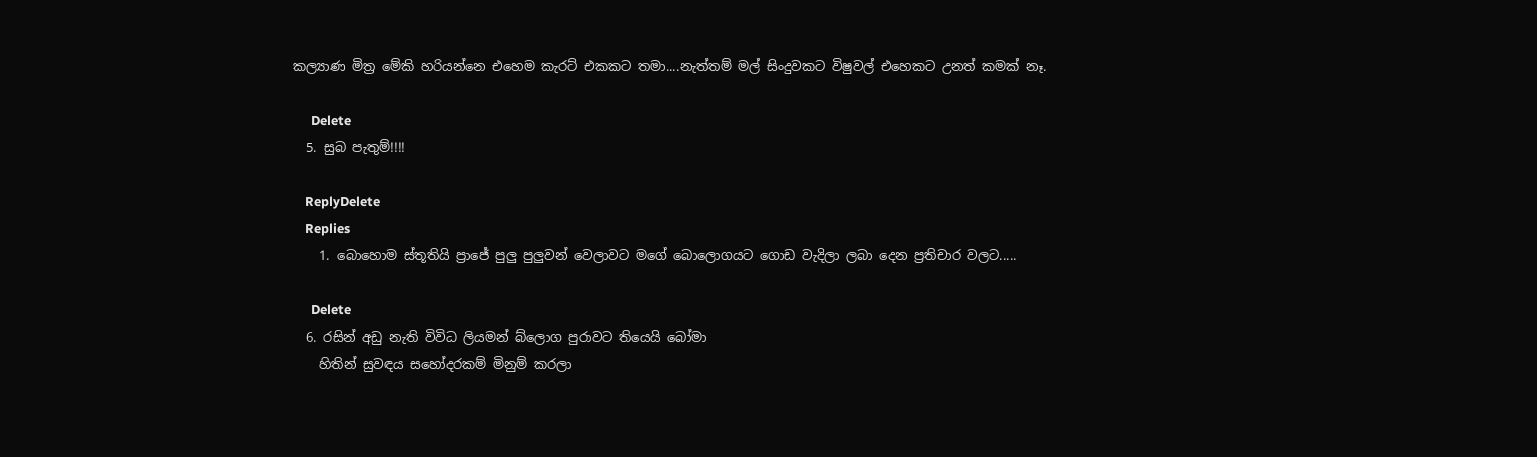කල්‍යාණ මිත්‍ර මේකි හරියන්නෙ එහෙම කැරට් එකකට තමා....නැත්තම් මල් සිංදුවකට විෂුවල් එහෙකට උනත් කමක් නෑ.

      Delete
  5. සුබ පැතුම්!!!!

    ReplyDelete
    Replies
    1. බොහොම ස්තූතියි ප්‍රාජේ පුලු පුලුවන් වෙලාවට මගේ බොලොගයට ගොඩ වැදිලා ලබා දෙන ප්‍රතිචාර වලට.....

      Delete
  6. රසින් අඩු නැති විවිධ ලියමන් බ්ලොග පුරාවට තියෙයි බෝමා
    හිතින් සුවඳය සහෝදරකම් මිනුම් කරලා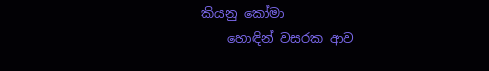කියනු කෝමා
    හොඳින් වසරක ආව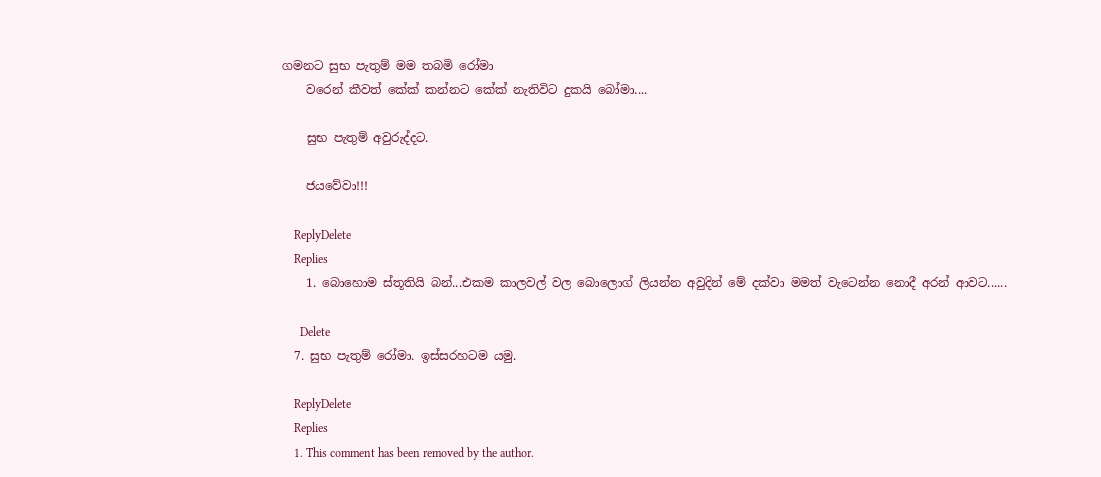ගමනට සුභ පැතුම් මම තබමි රෝමා
    වරෙන් කීවත් කේක් කන්නට කේක් නැතිවිට දුකයි බෝමා....

    සුභ පැතුම් අවුරුද්දට.

    ජයවේවා!!!

    ReplyDelete
    Replies
    1. බොහොම ස්තූතියි බන්...එකම කාලවල් වල බොලොග් ලියන්න අවුදින් මේ දක්වා මමත් වැටෙන්න නොදී අරන් ආවට......

      Delete
  7. සුභ පැතුම් රෝමා. ඉස්සරහටම යමු.

    ReplyDelete
    Replies
    1. This comment has been removed by the author.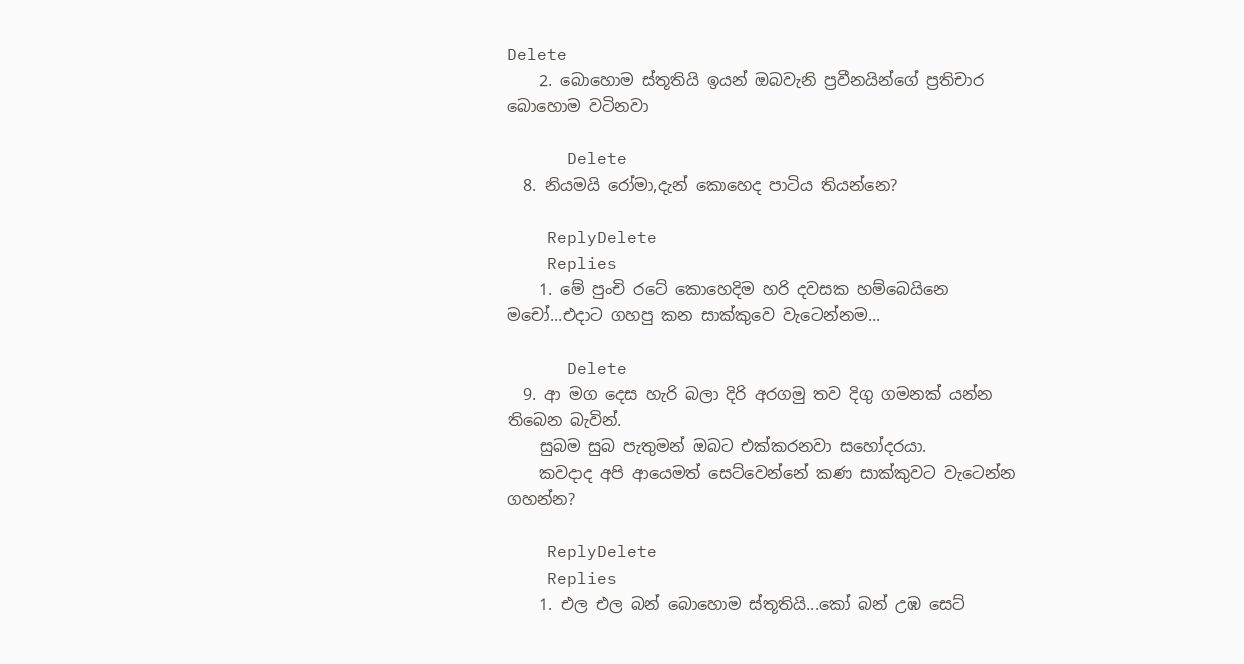Delete
    2. බොහොම ස්තූතියි ඉයන් ඔබවැනි ප්‍රවීනයින්ගේ ප්‍රතිචාර බොහොම වටිනවා

      Delete
  8. නියමයි රෝමා,දැන් කොහෙද පාටිය තියන්නෙ?

    ReplyDelete
    Replies
    1. මේ පුංචි රටේ කොහෙදිම හරි දවසක හම්බෙයිනෙ මචෝ...එදාට ගහපු කන සාක්කුවෙ වැටෙන්නම...

      Delete
  9. ආ මග දෙස හැරි බලා දිරි අරගමු තව දිගු ගමනක් යන්න තිබෙන බැවින්.
    සුබම සුබ පැතුමන් ඔබට එක්කරනවා සහෝදරයා.
    කවදාද අපි ආයෙමත් සෙට්වෙන්නේ කණ සාක්කුවට වැටෙන්න ගහන්න?

    ReplyDelete
    Replies
    1. එල එල බන් බොහොම ස්තූතියි...කෝ බන් උඹ සෙට්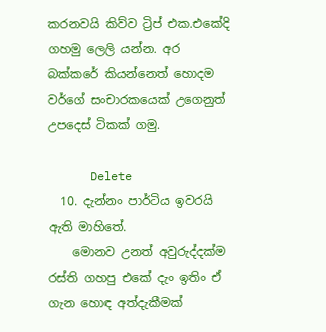කරනවයි කිව්ව ට්‍රිප් එක.එකේදි ගහමු ලෙලි යන්න. අර බක්කරේ කියන්නෙත් හොදම වර්ගේ සංචාරකයෙක් උගෙනුත් උපදෙස් ටිකක් ගමු.

      Delete
  10. දැන්නං පාර්ටිය ඉවරයි ඇති මාහිතේ.
    මොනව උනත් අවුරුද්දක්ම රස්ති ගහපු එකේ දැං ඉතිං ඒ ගැන හොඳ අත්දැකීමක්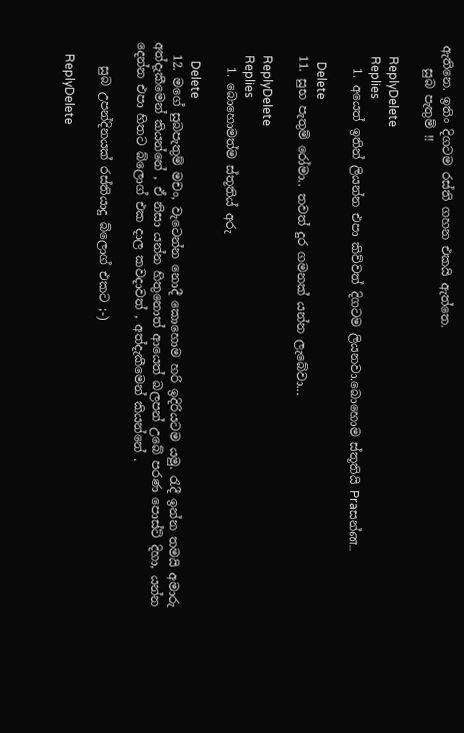ඇතිනෙ. ඉතිං දිගටම රස්ති ගහන එකයි ඇත්තෙ.
    සුබ පැතුම් !!

    ReplyDelete
    Replies
    1. අයෙත් ඉතින් ලියන්න එපා කිව්වත් දිගටම ලියනවා.බොහොම ස්තූතියි Praසන්ன...

      Delete
  11. සුභ පැතුම් රෝමා.. තවත් දුර ගමනක් යන්න ලැබේවා...

    ReplyDelete
    Replies
    1. බොහොමත්ම ස්තූතිය් අරු

      Delete
  12. මගේ සුබපැතුම් මචං, වැටෙන්න නොදී කොහොම හරි ඉදිරියටම යමු. රැදී ඉන්න තමයි අමාරු අත්දැකීමෙන් කියන්නේ , ඒ නිසා යන්න හිතුනොත් ආයෙත් බලපන් උබේ පරණ පොස්ට් දිහා, යන්න දෙන්න එපා හිතට බ්ලොග් එක දාල කවදාවත් , අත්දැකීමෙන් කියන්නේ .

    සුබ උපන්දිනයක් රස්තියාදු බ්ලොග් එකට ;-)

    ReplyDelete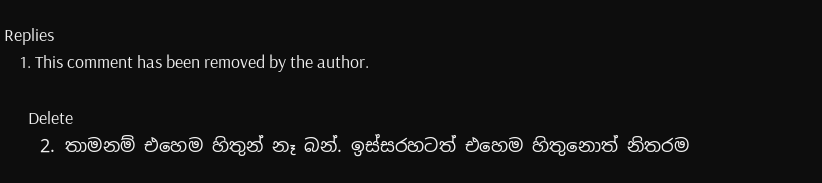Replies
    1. This comment has been removed by the author.

      Delete
    2. තාමනම් එහෙම හිතුන් නෑ බන්. ඉස්සරහටත් එහෙම හිතුනොත් නිතරම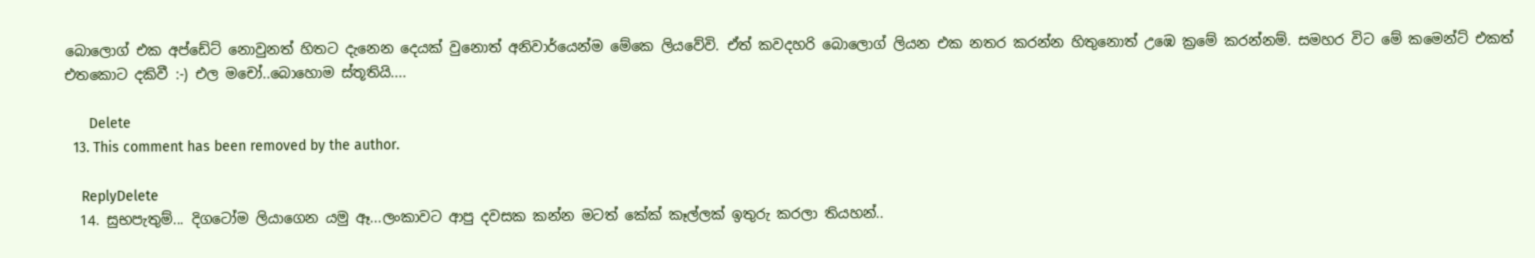බොලොග් එක අප්ඩේට් නොවුනත් හිතට දැනෙන දෙයක් වුනොත් අනිවාර්යෙන්ම මේකෙ ලියවේවි. ඒත් කවදහරි බොලොග් ලියන එක නතර කරන්න හිතුනොත් උඹෙ ක්‍රමේ කරන්නම්. සමහර විට මේ කමෙන්ට් එකත් එතකොට දකිවී :-) එල මචෝ..බොහොම ස්තූතියි....

      Delete
  13. This comment has been removed by the author.

    ReplyDelete
  14. සුභපැතුම්... දිගටෝම ලියාගෙන යමු ඈ...ලංකාවට ආපු දවසක කන්න මටත් කේක් කෑල්ලක් ඉතුරු කරලා තියහන්..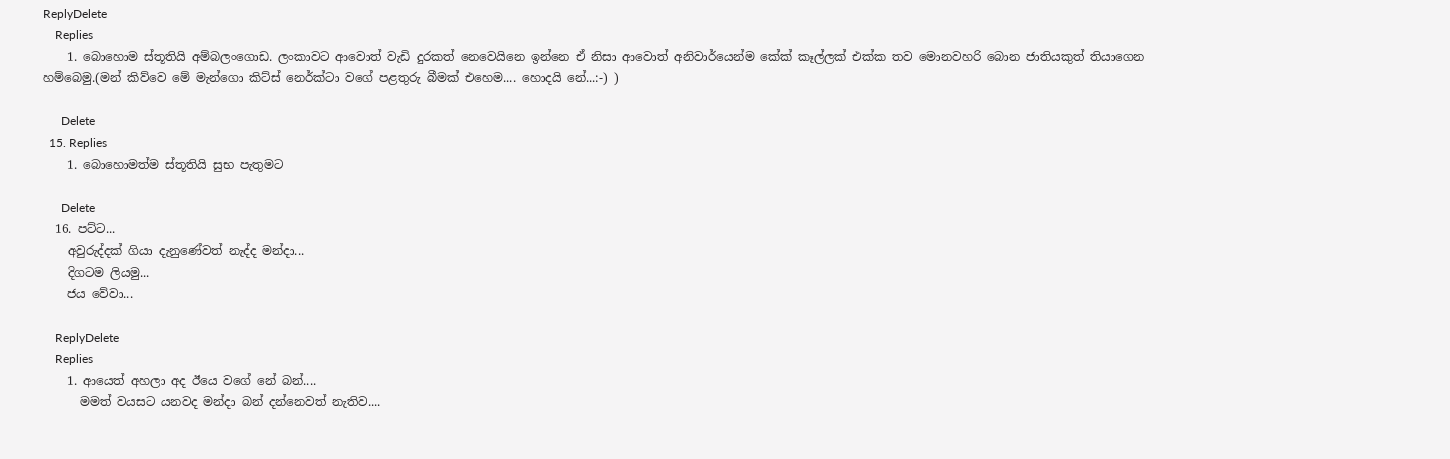ReplyDelete
    Replies
    1. බොහොම ස්තූතියි අම්බලංගොඩ. ලංකාවට ආවොත් වැඩි දුරකත් නෙවෙයිනෙ ඉන්නෙ ඒ නිසා ආවොත් අනිවාර්යෙන්ම කේක් කෑල්ලක් එක්ක තව මොනවහරි බොන ජාතියකුත් තියාගෙන හම්බෙමු.(මන් කිව්වෙ මේ මැන්ගො කිට්ස් නෙර්ක්ටා වගේ පළතුරු බීමක් එහෙම.... හොදයි නේ...:-) )

      Delete
  15. Replies
    1. බොහොමත්ම ස්තූතියි සුභ පැතුමට

      Delete
  16. පට්ට...
    අවුරුද්දක් ගියා දැනුණේවත් නැද්ද මන්දා...
    දිගටම ලියමු...
    ජය වේවා...

    ReplyDelete
    Replies
    1. ආයෙත් අහලා අද ඊයෙ වගේ නේ බන්....
      මමත් වයසට යනවද මන්දා බන් දන්නෙවත් නැතිව....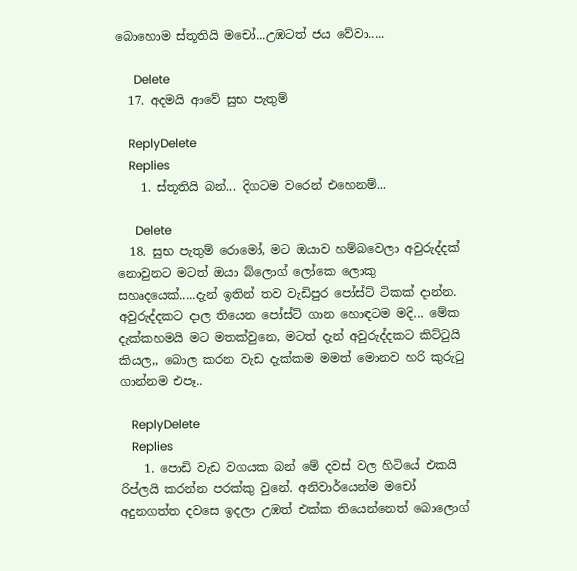බොහොම ස්තූතියි මචෝ...උඹටත් ජය වේවා.....

      Delete
  17. අදමයි ආවේ සුභ පැතුම්

    ReplyDelete
    Replies
    1. ස්තූතියි බන්... දිගටම වරෙන් එහෙනම්...

      Delete
  18. සුභ පැතුම් රොමෝ, මට ඔයාව හම්බවෙලා අවුරුද්දක් නොවුනට මටත් ඔයා බ්ලොග් ලෝකෙ ලොකු සහෘදයෙක්.....දැන් ඉතින් තව වැඩිපුර පෝස්ට් ටිකක් දාන්න. අවුරුද්දකට දාල තියෙන පෝස්ට් ගාන හොඳටම මදි... මේක දැක්කහමයි මට මතක්වුනෙ, මටත් දැන් අවුරුද්දකට කිට්ටුයි කියල,, බොල කරන වැඩ දැක්කම මමත් මොනව හරි කුරුටු ගාන්නම එපෑ..

    ReplyDelete
    Replies
    1. පොඩි වැඩ වගයක බන් මේ දවස් වල හිටියේ එකයි රිප්ලයි කරන්න පරක්කු වුනේ. අනිවාර්යෙන්ම මචෝ අදුනගත්ත දවසෙ ඉදලා උඹත් එක්ක තියෙන්නෙත් බොලොග්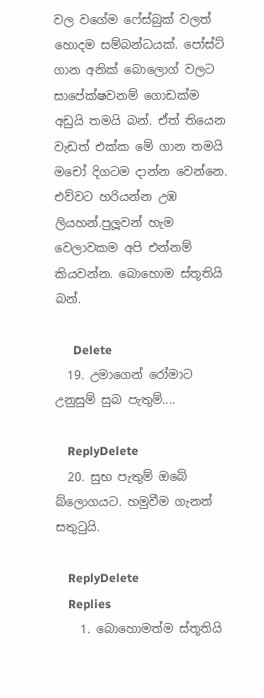වල වගේම ෆේස්බුක් වලත් හොදම සම්බන්ධයක්. පෝස්ට් ගාන අනික් බොලොග් වලට සාපේක්ෂවනම් ගොඩක්ම අඩුයි තමයි බන්. ඒත් තියෙන වැඩත් එක්ක මේ ගාන තමයි මචෝ දිගටම දාන්න වෙන්නෙ. එව්වට හරියන්න උඹ ලියහන්.පුලූවන් හැම වෙලාවකම අපි එන්නම් කියවන්න. බොහොම ස්තූතියි බන්.

      Delete
  19. උමාගෙන් රෝමාට උනුසුම් සුබ පැතුම්....

    ReplyDelete
  20. සුභ පැතුම් ඔබේ බ්ලොගයට. හමුවීම ගැනත් සතුටුයි.

    ReplyDelete
    Replies
    1. බොහොමත්ම ස්තූතියි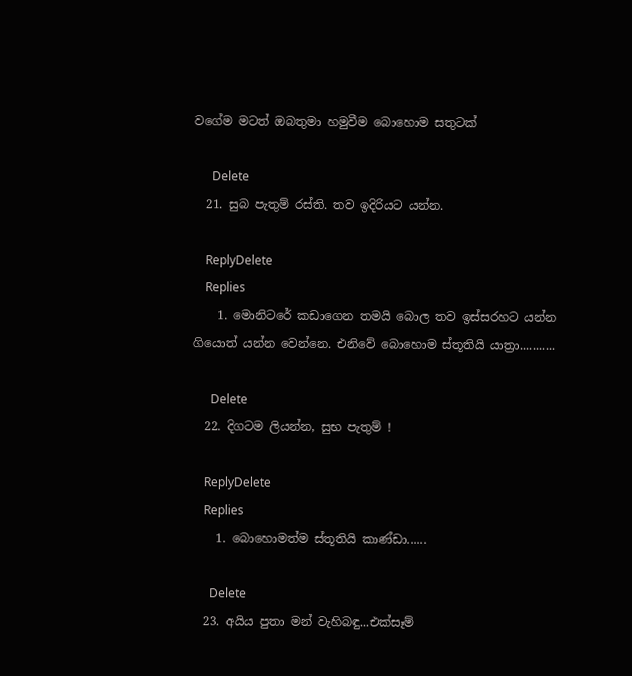වගේම මටත් ඔබතුමා හමුවීම බොහොම සතුටක්

      Delete
  21. සුබ පැතුම් රස්ති. තව ඉදිරියට යන්න.

    ReplyDelete
    Replies
    1. මොනිටරේ කඩාගෙන තමයි බොල තව ඉස්සරහට යන්න ගියොත් යන්න වෙන්නෙ. එනිවේ බොහොම ස්තූතියි යාත්‍රා...........

      Delete
  22. දිගටම ලියන්න, සුභ පැතුම් !

    ReplyDelete
    Replies
    1. බොහොමත්ම ස්තූතියි කාණ්ඩා......

      Delete
  23. අයිය පුතා මන් වැහිබඳු...එක්සෑම්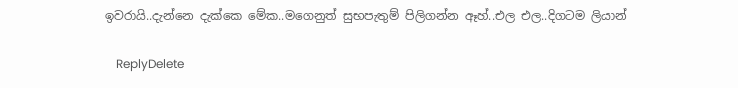ඉවරායි..දැන්නෙ දැක්කෙ මේක..මගෙනුත් සුභපැතුම් පිලිගන්න ඈහ්..එල එල..දිගටම ලියාන්

    ReplyDelete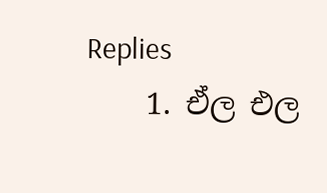Replies
    1. ඒල එල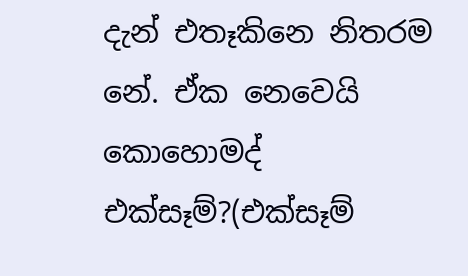දැන් එතෑකිනෙ නිතරම නේ. ඒක නෙවෙයි කොහොමද් එක්සෑම්?(එක්සෑම්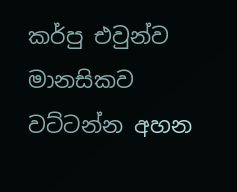කර්පු එවුන්ව මානසිකව වට්ටන්න අහන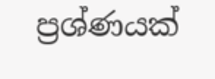ප්‍රශ්ණයක්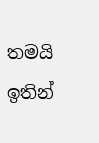තමයි ඉතින්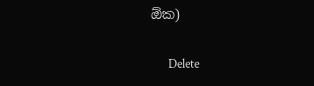ඕක)

      Delete